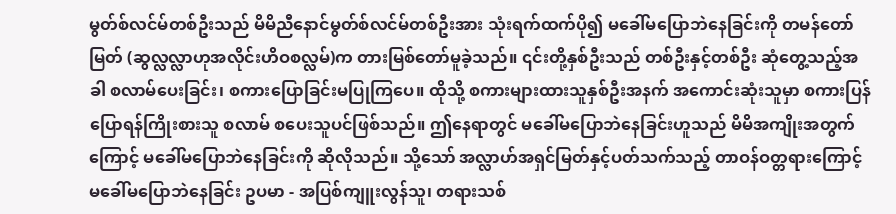မွတ်စ်လင်မ်တစ်ဦးသည် မိမိညီနောင်မွတ်စ်လင်မ်တစ်ဦးအား သုံးရက်ထက်ပို၍ မခေါ်မပြောဘဲနေခြင်းကို တမန်တော်မြတ် (ဆွလ္လလ္လာဟုအလိုင်းဟိဝစလ္လမ်)က တားမြစ်တော်မူခဲ့သည်။ ၎င်းတို့နှစ်ဦးသည် တစ်ဦးနှင့်တစ်ဦး ဆုံတွေ့သည့်အခါ စလာမ်ပေးခြင်း၊ စကားပြောခြင်းမပြုကြပေ။ ထိုသို့ စကားများထားသူနှစ်ဦးအနက် အကောင်းဆုံးသူမှာ စကားပြန်ပြောရန်ကြိုးစားသူ စလာမ် စပေးသူပင်ဖြစ်သည်။ ဤနေရာတွင် မခေါ်မပြောဘဲနေခြင်းဟူသည် မိမိအကျိုးအတွက်ကြောင့် မခေါ်မပြောဘဲနေခြင်းကို ဆိုလိုသည်။ သို့သော် အလ္လာဟ်အရှင်မြတ်နှင့်ပတ်သက်သည့် တာဝန်ဝတ္တရားကြောင့် မခေါ်မပြောဘဲနေခြင်း ဥပမာ - အပြစ်ကျူးလွန်သူ၊ တရားသစ်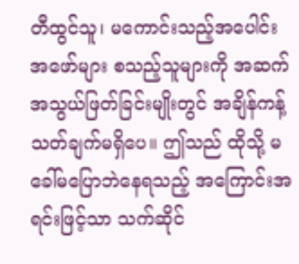တီထွင်သူ၊ မကောင်းသည့်အပေါင်းအဖော်များ စသည့်သူများကို အဆက်အသွယ်ဖြတ်ခြင်းမျိုးတွင် အချိန်ကန့်သတ်ချက်မရှိပေ။ ဤသည် ထိုသို့ မခေါ်မပြောဘဲနေရသည့် အကြောင်းအရင်းဖြင့်သာ သက်ဆိုင်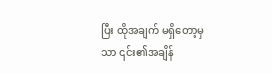ပြီး ထိုအချက် မရှိတော့မှသာ ၎င်း၏အချိန်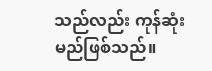သည်လည်း ကုန်ဆုံးမည်ဖြစ်သည်။